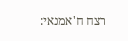רצח ח'אמנאי: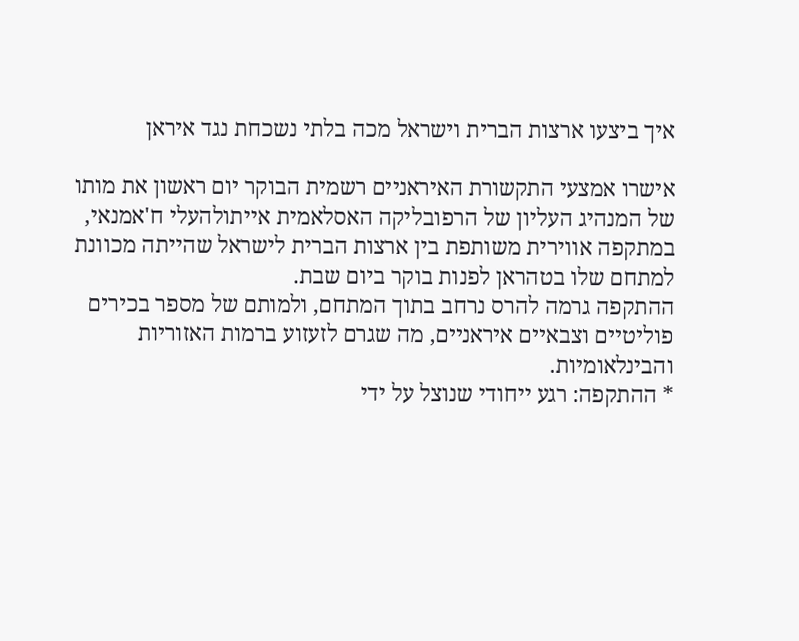איך ביצעו ארצות הברית וישראל מכה בלתי נשכחת נגד איראן

אישרו אמצעי התקשורת האיראניים רשמית הבוקר יום ראשון את מותו של המנהיג העליון של הרפובליקה האסלאמית אייתולהעלי ח'אמנאי, במתקפה אווירית משותפת בין ארצות הברית לישראל שהייתה מכוונת למתחם שלו בטהראן לפנות בוקר ביום שבת.
ההתקפה גרמה להרס נרחב בתוך המתחם, ולמותם של מספר בכירים פוליטיים וצבאיים איראניים, מה שגרם לזעזוע ברמות האזוריות והבינלאומיות.
* ההתקפה: רגע ייחודי שנוצל על ידי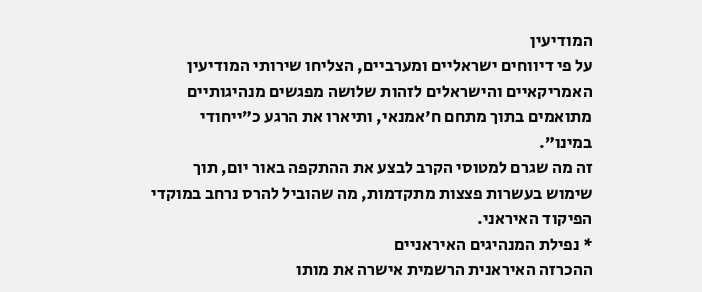המודיעין
על פי דיווחים ישראליים ומערביים, הצליחו שירותי המודיעין האמריקאיים והישראלים לזהות שלושה מפגשים מנהיגותיים מתואמים בתוך מתחם ח'אמנאי, ותיארו את הרגע כ”ייחודי במינו”.
זה מה שגרם למטוסי הקרב לבצע את ההתקפה באור יום, תוך שימוש בעשרות פצצות מתקדמות, מה שהוביל להרס נרחב במוקדי הפיקוד האיראני.
* נפילת המנהיגים האיראניים
ההכרזה האיראנית הרשמית אישרה את מותו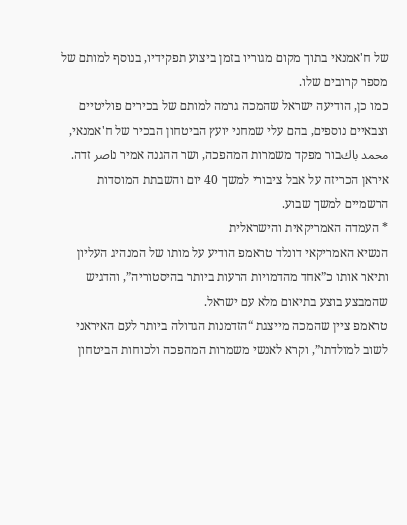של ח'אמנאי בתוך מקום מגוריו בזמן ביצוע תפקידיו, בנוסף למותם של מספר קרובים שלו.
כמו כן, הודיעה ישראל שהמכה גרמה למותם של בכירים פוליטיים וצבאיים נוספים, בהם עלי שמחני יועץ הביטחון הבכיר של ח'אמנאי, محمد باكבור מפקד משמרות המהפכה, ושר ההגנה אמיר נاصر זדה.
איראן הכריזה על אבל ציבורי למשך 40 יום והשבתת המוסדות הרשמיים למשך שבוע.
* העמדה האמריקאית והישראלית
הנשיא האמריקאי דונלד טראמפ הודיע על מותו של המנהיג העליון ותיאר אותו כ”אחד מהדמויות הרעות ביותר בהיסטוריה”, והדגיש שהמבצע בוצע בתיאום מלא עם ישראל.
טראמפ ציין שהמכה מייצגת “הזדמנות הגדולה ביותר לעם האיראני לשוב למולדתו”, וקרא לאנשי משמרות המהפכה ולכוחות הביטחון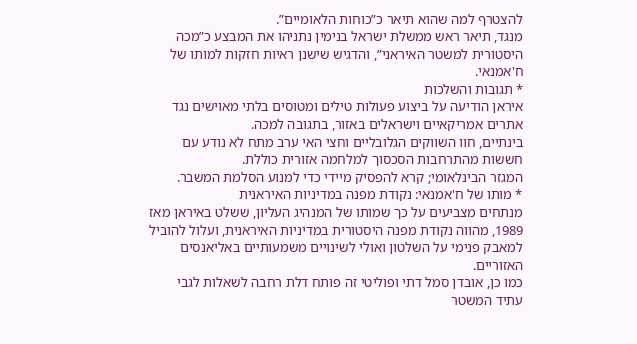להצטרף למה שהוא תיאר כ”כוחות הלאומיים”.
מנגד, תיאר ראש ממשלת ישראל בנימין נתניהו את המבצע כ”מכה היסטורית למשטר האיראני”, והדגיש שישנן ראיות חזקות למותו של ח'אמנאי.
* תגובות והשלכות
איראן הודיעה על ביצוע פעולות טילים ומטוסים בלתי מאוישים נגד אתרים אמריקאיים וישראלים באזור, בתגובה למכה.
בינתיים, חוו השווקים הגלובליים וחצי האי ערב מתח לא נודע עם חששות מהתרחבות הסכסוך למלחמה אזורית כוללת.
המגזר הבינלאומי; קרא להפסיק מיידי כדי למנוע הסלמת המשבר.
* מותו של ח'אמנאי: נקודת מפנה במדיניות האיראנית
מנתחים מצביעים על כך שמותו של המנהיג העליון, ששלט באיראן מאז 1989, מהווה נקודת מפנה היסטורית במדיניות האיראנית, ועלול להוביל למאבק פנימי על השלטון ואולי לשינויים משמעותיים באליאנסים האזוריים.
כמו כן, אובדן סמל דתי ופוליטי זה פותח דלת רחבה לשאלות לגבי עתיד המשטר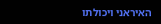האיראני ויכולתו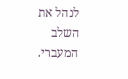לנהל את השלב המעברי.